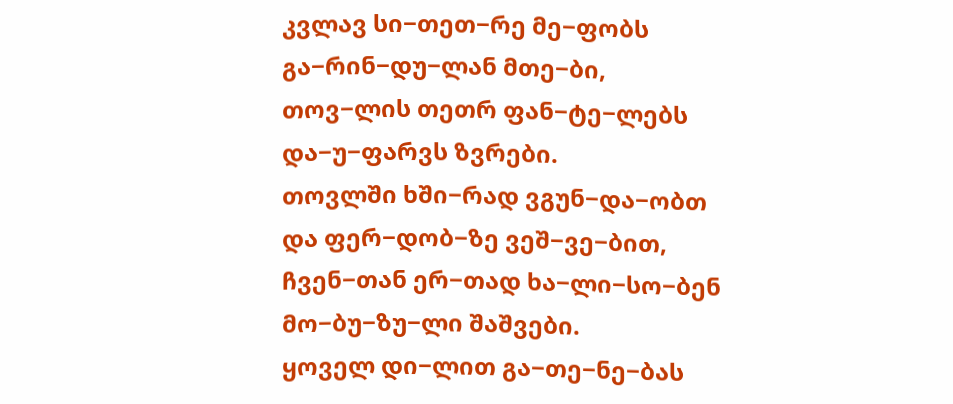კვლავ სი−თეთ−რე მე−ფობს
გა−რინ−დუ−ლან მთე−ბი,
თოვ−ლის თეთრ ფან−ტე−ლებს
და−უ−ფარვს ზვრები.
თოვლში ხში−რად ვგუნ−და−ობთ
და ფერ−დობ−ზე ვეშ−ვე−ბით,
ჩვენ−თან ერ−თად ხა−ლი−სო−ბენ
მო−ბუ−ზუ−ლი შაშვები.
ყოველ დი−ლით გა−თე−ნე−ბას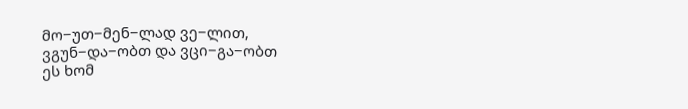მო−უთ−მენ−ლად ვე−ლით,
ვგუნ−და−ობთ და ვცი−გა−ობთ
ეს ხომ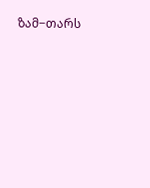ზამ−თარს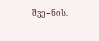შვე−ნის.